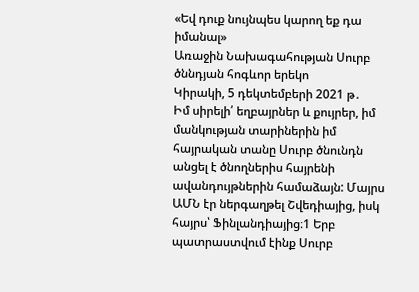«Եվ դուք նույնպես կարող եք դա իմանալ»
Առաջին Նախագահության Սուրբ ծննդյան հոգևոր երեկո
Կիրակի, 5 դեկտեմբերի 2021 թ․
Իմ սիրելի՛ եղբայրներ և քույրեր, իմ մանկության տարիներին իմ հայրական տանը Սուրբ ծնունդն անցել է ծնողներիս հայրենի ավանդույթներին համաձայն: Մայրս ԱՄՆ էր ներգաղթել Շվեդիայից, իսկ հայրս՝ Ֆինլանդիայից։1 Երբ պատրաստվում էինք Սուրբ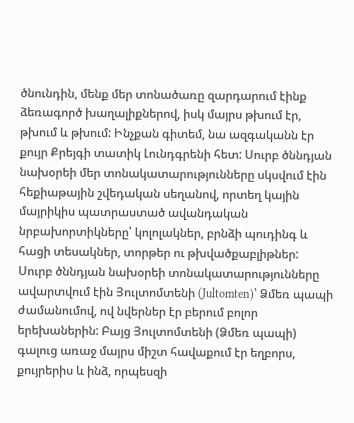ծնունդին, մենք մեր տոնածառը զարդարում էինք ձեռագործ խաղալիքներով, իսկ մայրս թխում էր, թխում և թխում: Ինչքան գիտեմ, նա ազգականն էր քույր Քրեյգի տատիկ Լունդգրենի հետ: Սուրբ ծննդյան նախօրեի մեր տոնակատարությունները սկսվում էին հեքիաթային շվեդական սեղանով, որտեղ կային մայրիկիս պատրաստած ավանդական նրբախորտիկները՝ կոլոլակներ, բրնձի պուդինգ և հացի տեսակներ, տորթեր ու թխվածքաբլիթներ: Սուրբ ծննդյան նախօրեի տոնակատարությունները ավարտվում էին Յուլտոմտենի (Jultomten)՝ Ձմեռ պապի ժամանումով, ով նվերներ էր բերում բոլոր երեխաներին: Բայց Յուլտոմտենի (Ձմեռ պապի) գալուց առաջ մայրս միշտ հավաքում էր եղբորս, քույրերիս և ինձ, որպեսզի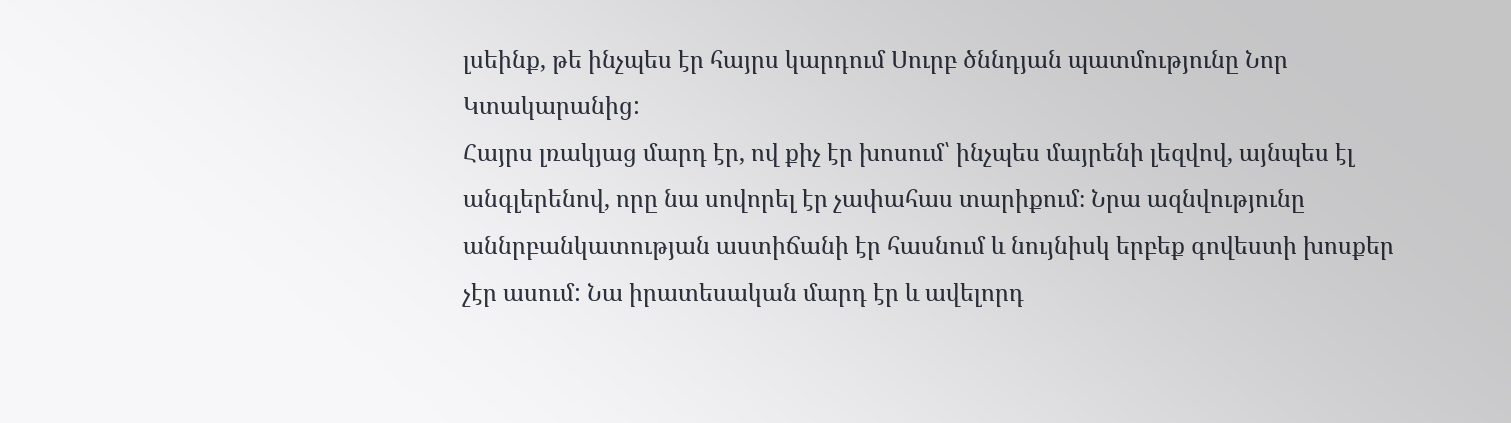լսեինք, թե ինչպես էր հայրս կարդում Սուրբ ծննդյան պատմությունը Նոր Կտակարանից:
Հայրս լռակյաց մարդ էր, ով քիչ էր խոսում՝ ինչպես մայրենի լեզվով, այնպես էլ անգլերենով, որը նա սովորել էր չափահաս տարիքում։ Նրա ազնվությունը աննրբանկատության աստիճանի էր հասնում և նույնիսկ երբեք գովեստի խոսքեր չէր ասում: Նա իրատեսական մարդ էր և ավելորդ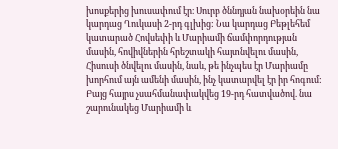խոսքերից խուսափում էր։ Սուրբ ծննդյան նախօրեին նա կարդաց Ղուկասի 2-րդ գլխից: Նա կարդաց Բեթլեհեմ կատարած Հովսեփի և Մարիամի ճամփորդության մասին, հովիվներին հրեշտակի հայտնվելու մասին, Հիսուսի ծնվելու մասին, նաև, թե ինչպես էր Մարիամը խորհում այն ամենի մասին, ինչ կատարվել էր իր հոգում: Բայց հայրս չսահմանափակվեց 19-րդ հատվածով. նա շարունակեց Մարիամի և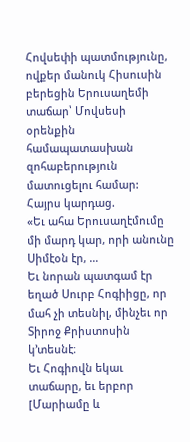Հովսեփի պատմությունը, ովքեր մանուկ Հիսուսին բերեցին Երուսաղեմի տաճար՝ Մովսեսի օրենքին համապատասխան զոհաբերություն մատուցելու համար:
Հայրս կարդաց.
«Եւ ահա Երուսաղէմումը մի մարդ կար, որի անունը Սիմէօն էր, …
Եւ նորան պատգամ էր եղած Սուրբ Հոգիիցը, որ մահ չի տեսնիլ, մինչեւ որ Տիրոջ Քրիստոսին կ’տեսնէ։
Եւ Հոգիովն եկաւ տաճարը, եւ երբոր [Մարիամը և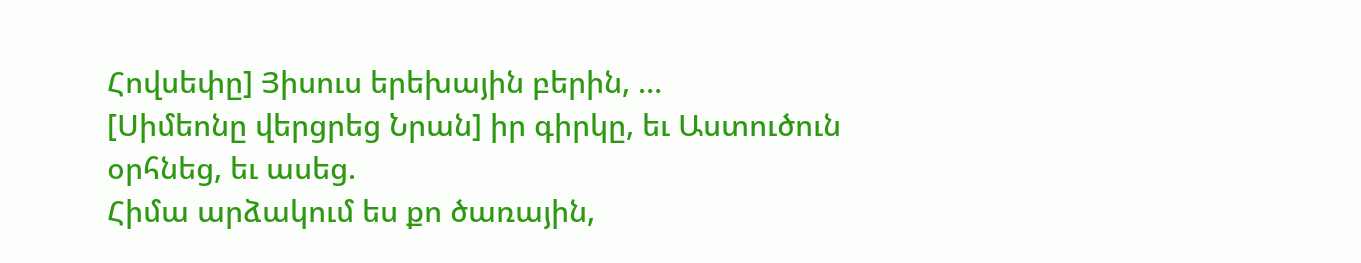Հովսեփը] Յիսուս երեխային բերին, …
[Սիմեոնը վերցրեց Նրան] իր գիրկը, եւ Աստուծուն օրհնեց, եւ ասեց.
Հիմա արձակում ես քո ծառային,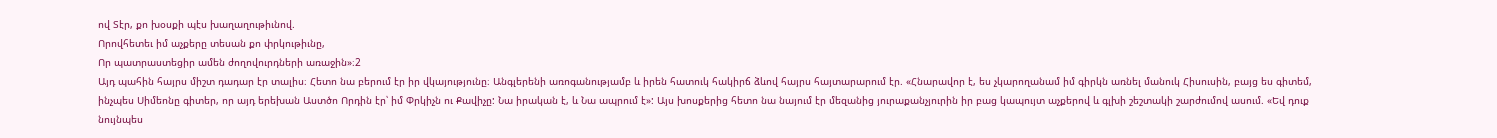ով Տէր, քո խօսքի պէս խաղաղութիւնով.
Որովհետեւ իմ աչքերը տեսան քո փրկութիւնը,
Որ պատրաստեցիր ամեն ժողովուրդների առաջին»։2
Այդ պահին հայրս միշտ դադար էր տալիս։ Հետո նա բերում էր իր վկայությունը։ Անգլերենի առոգանությամբ և իրեն հատուկ հակիրճ ձևով հայրս հայտարարում էր. «Հնարավոր է, ես չկարողանամ իմ գիրկն առնել մանուկ Հիսուսին, բայց ես գիտեմ, ինչպես Սիմեոնը գիտեր, որ այդ երեխան Աստծո Որդին էր՝ իմ Փրկիչն ու Քավիչը: Նա իրական է, և Նա ապրում է»: Այս խոսքերից հետո նա նայում էր մեզանից յուրաքանչյուրին իր բաց կապույտ աչքերով և գլխի շեշտակի շարժումով ասում. «Եվ դուք նույնպես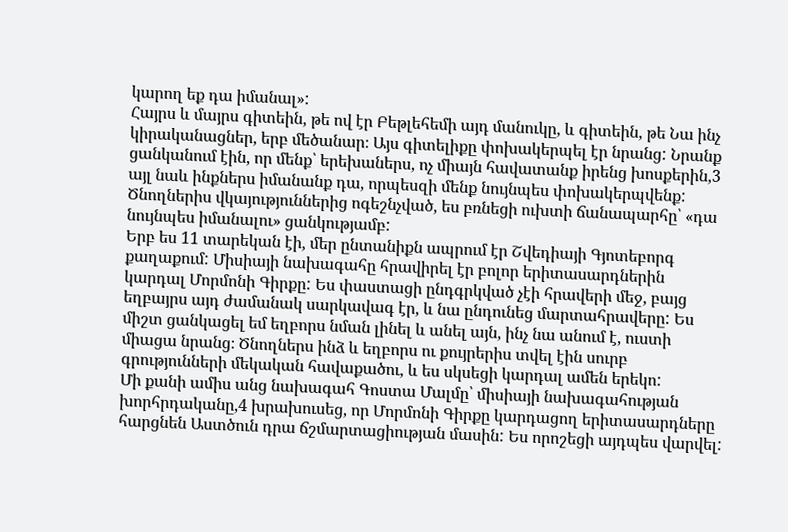կարող եք դա իմանալ»:
Հայրս և մայրս գիտեին, թե ով էր Բեթլեհեմի այդ մանուկը, և գիտեին, թե Նա ինչ կիրականացներ, երբ մեծանար։ Այս գիտելիքը փոխակերպել էր նրանց: Նրանք ցանկանում էին, որ մենք՝ երեխաներս, ոչ միայն հավատանք իրենց խոսքերին,3 այլ նաև ինքներս իմանանք դա, որպեսզի մենք նույնպես փոխակերպվենք: Ծնողներիս վկայություններից ոգեշնչված, ես բռնեցի ուխտի ճանապարհը՝ «դա նույնպես իմանալու» ցանկությամբ:
Երբ ես 11 տարեկան էի, մեր ընտանիքն ապրում էր Շվեդիայի Գյոտեբորգ քաղաքում: Միսիայի նախագահը հրավիրել էր բոլոր երիտասարդներին կարդալ Մորմոնի Գիրքը: Ես փաստացի ընդգրկված չէի հրավերի մեջ, բայց եղբայրս այդ ժամանակ սարկավագ էր, և նա ընդունեց մարտահրավերը: Ես միշտ ցանկացել եմ եղբորս նման լինել և անել այն, ինչ նա անում է, ուստի միացա նրանց։ Ծնողներս ինձ և եղբորս ու քույրերիս տվել էին սուրբ գրությունների մեկական հավաքածու, և ես սկսեցի կարդալ ամեն երեկո:
Մի քանի ամիս անց նախագահ Գոստա Մալմը՝ միսիայի նախագահության խորհրդականը,4 խրախուսեց, որ Մորմոնի Գիրքը կարդացող երիտասարդները հարցնեն Աստծուն դրա ճշմարտացիության մասին: Ես որոշեցի այդպես վարվել: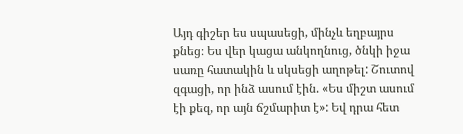Այդ գիշեր ես սպասեցի, մինչև եղբայրս քնեց։ Ես վեր կացա անկողնուց, ծնկի իջա սառը հատակին և սկսեցի աղոթել: Շուտով զգացի, որ ինձ ասում էին. «Ես միշտ ասում էի քեզ, որ այն ճշմարիտ է»: Եվ դրա հետ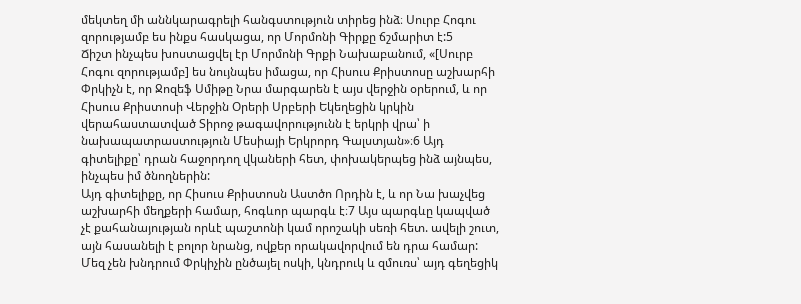մեկտեղ մի աննկարագրելի հանգստություն տիրեց ինձ։ Սուրբ Հոգու զորությամբ ես ինքս հասկացա, որ Մորմոնի Գիրքը ճշմարիտ է:5
Ճիշտ ինչպես խոստացվել էր Մորմոնի Գրքի Նախաբանում, «[Սուրբ Հոգու զորությամբ] ես նույնպես իմացա, որ Հիսուս Քրիստոսը աշխարհի Փրկիչն է, որ Ջոզեֆ Սմիթը Նրա մարգարեն է այս վերջին օրերում, և որ Հիսուս Քրիստոսի Վերջին Օրերի Սրբերի Եկեղեցին կրկին վերահաստատված Տիրոջ թագավորությունն է երկրի վրա՝ ի նախապատրաստություն Մեսիայի Երկրորդ Գալստյան»։6 Այդ գիտելիքը՝ դրան հաջորդող վկաների հետ, փոխակերպեց ինձ այնպես, ինչպես իմ ծնողներին:
Այդ գիտելիքը, որ Հիսուս Քրիստոսն Աստծո Որդին է, և որ Նա խաչվեց աշխարհի մեղքերի համար, հոգևոր պարգև է։7 Այս պարգևը կապված չէ քահանայության որևէ պաշտոնի կամ որոշակի սեռի հետ. ավելի շուտ, այն հասանելի է բոլոր նրանց, ովքեր որակավորվում են դրա համար: Մեզ չեն խնդրում Փրկիչին ընծայել ոսկի, կնդրուկ և զմուռս՝ այդ գեղեցիկ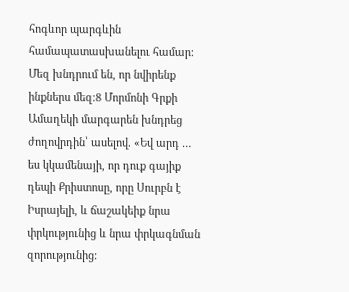հոգևոր պարգևին համապատասխանելու համար: Մեզ խնդրում են, որ նվիրենք ինքներս մեզ։8 Մորմոնի Գրքի Ամաղեկի մարգարեն խնդրեց ժողովրդին՝ ասելով. «Եվ արդ … ես կկամենայի, որ դուք գայիք դեպի Քրիստոսը, որը Սուրբն է Իսրայելի, և ճաշակեիք նրա փրկությունից և նրա փրկագնման զորությունից: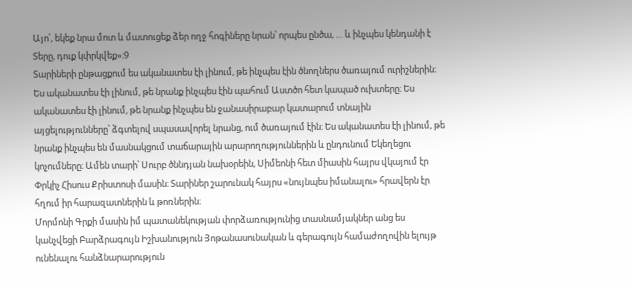Այո՛, եկեք նրա մոտ և մատուցեք ձեր ողջ հոգիները նրան՝ որպես ընծա, … և ինչպես կենդանի է Տերը, դուք կփրկվեք»։9
Տարիների ընթացքում ես ականատես էի լինում, թե ինչպես էին ծնողներս ծառայում ուրիշներին։ Ես ականատես էի լինում, թե նրանք ինչպես էին պահում Աստծո հետ կապած ուխտերը։ Ես ականատես էի լինում, թե նրանք ինչպես են ջանասիրաբար կատարում տնային այցելությունները՝ ձգտելով սպասավորել նրանց, ում ծառայում էին։ Ես ականատես էի լինում, թե նրանք ինչպես են մասնակցում տաճարային արարողություններին և ընդունում Եկեղեցու կոչումները։ Ամեն տարի՝ Սուրբ ծննդյան նախօրեին, Սիմեոնի հետ միասին հայրս վկայում էր Փրկիչ Հիսուս Քրիստոսի մասին։ Տարիներ շարունակ հայրս «նույնպես իմանալու» հրավերն էր հղում իր հարազատներին և թոռներին։
Մորմոնի Գրքի մասին իմ պատանեկության փորձառությունից տասնամյակներ անց ես կանչվեցի Բարձրագույն Իշխանություն Յոթանասունական և գերագույն համաժողովին ելույթ ունենալու հանձնարարություն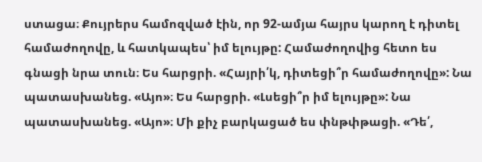ստացա։ Քույրերս համոզված էին, որ 92-ամյա հայրս կարող է դիտել համաժողովը, և հատկապես՝ իմ ելույթը: Համաժողովից հետո ես գնացի նրա տուն։ Ես հարցրի. «Հայրի՛կ, դիտեցի՞ր համաժողովը»: Նա պատասխանեց. «Այո»։ Ես հարցրի. «Լսեցի՞ր իմ ելույթը»: Նա պատասխանեց. «Այո»։ Մի քիչ բարկացած ես փնթփթացի. «Դե՛,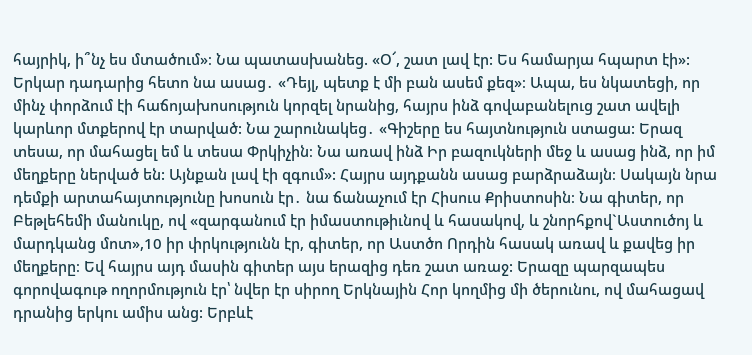հայրիկ, ի՞նչ ես մտածում»։ Նա պատասխանեց. «Օ՜, շատ լավ էր: Ես համարյա հպարտ էի»:
Երկար դադարից հետո նա ասաց․ «Դեյլ, պետք է մի բան ասեմ քեզ»։ Ապա, ես նկատեցի, որ մինչ փորձում էի հաճոյախոսություն կորզել նրանից, հայրս ինձ գովաբանելուց շատ ավելի կարևոր մտքերով էր տարված: Նա շարունակեց․ «Գիշերը ես հայտնություն ստացա: Երազ տեսա, որ մահացել եմ և տեսա Փրկիչին։ Նա առավ ինձ Իր բազուկների մեջ և ասաց ինձ, որ իմ մեղքերը ներված են: Այնքան լավ էի զգում»: Հայրս այդքանն ասաց բարձրաձայն։ Սակայն նրա դեմքի արտահայտությունը խոսուն էր․ նա ճանաչում էր Հիսուս Քրիստոսին։ Նա գիտեր, որ Բեթլեհեմի մանուկը, ով «զարգանում էր իմաստութիւնով և հասակով, և շնորհքով`Աստուծոյ և մարդկանց մոտ»,10 իր փրկությունն էր, գիտեր, որ Աստծո Որդին հասակ առավ և քավեց իր մեղքերը։ Եվ հայրս այդ մասին գիտեր այս երազից դեռ շատ առաջ: Երազը պարզապես գորովագութ ողորմություն էր՝ նվեր էր սիրող Երկնային Հոր կողմից մի ծերունու, ով մահացավ դրանից երկու ամիս անց: Երբևէ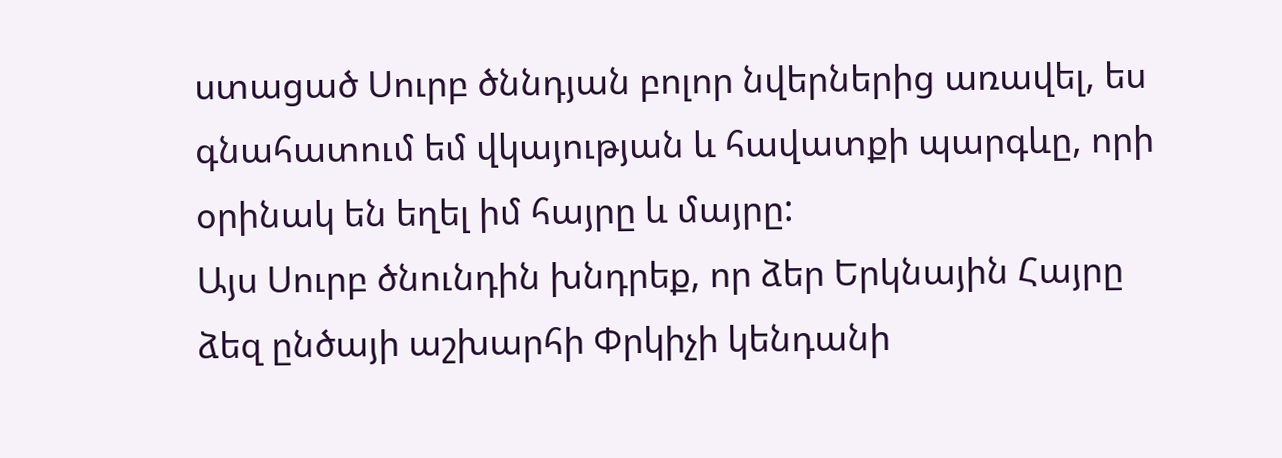ստացած Սուրբ ծննդյան բոլոր նվերներից առավել, ես գնահատում եմ վկայության և հավատքի պարգևը, որի օրինակ են եղել իմ հայրը և մայրը:
Այս Սուրբ ծնունդին խնդրեք, որ ձեր Երկնային Հայրը ձեզ ընծայի աշխարհի Փրկիչի կենդանի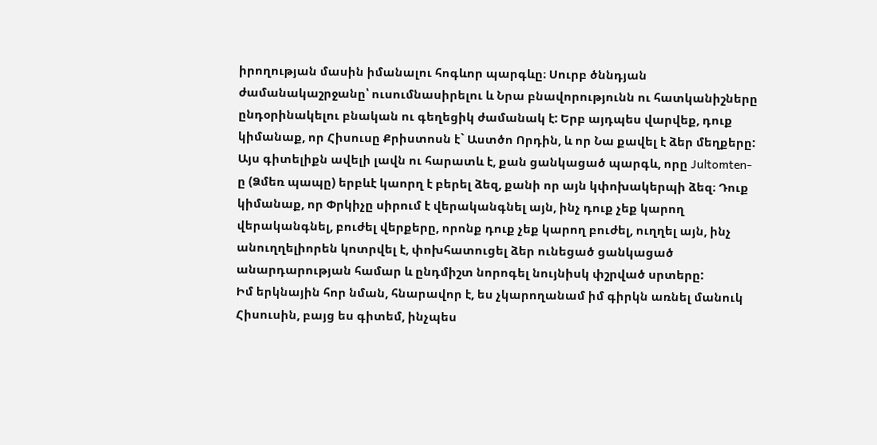իրողության մասին իմանալու հոգևոր պարգևը։ Սուրբ ծննդյան ժամանակաշրջանը՝ ուսումնասիրելու և Նրա բնավորությունն ու հատկանիշները ընդօրինակելու բնական ու գեղեցիկ ժամանակ է: Երբ այդպես վարվեք, դուք կիմանաք, որ Հիսուսը Քրիստոսն է` Աստծո Որդին, և որ Նա քավել է ձեր մեղքերը: Այս գիտելիքն ավելի լավն ու հարատև է, քան ցանկացած պարգև, որը Jultomten-ը (Ձմեռ պապը) երբևէ կաորղ է բերել ձեզ, քանի որ այն կփոխակերպի ձեզ։ Դուք կիմանաք, որ Փրկիչը սիրում է վերականգնել այն, ինչ դուք չեք կարող վերականգնել, բուժել վերքերը, որոնք դուք չեք կարող բուժել, ուղղել այն, ինչ անուղղելիորեն կոտրվել է, փոխհատուցել ձեր ունեցած ցանկացած անարդարության համար և ընդմիշտ նորոգել նույնիսկ փշրված սրտերը:
Իմ երկնային հոր նման, հնարավոր է, ես չկարողանամ իմ գիրկն առնել մանուկ Հիսուսին, բայց ես գիտեմ, ինչպես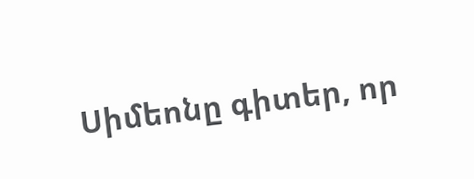Սիմեոնը գիտեր, որ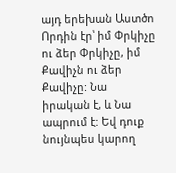այդ երեխան Աստծո Որդին էր՝ իմ Փրկիչը ու ձեր Փրկիչը, իմ Քավիչն ու ձեր Քավիչը: Նա իրական է, և Նա ապրում է: Եվ դուք նույնպես կարող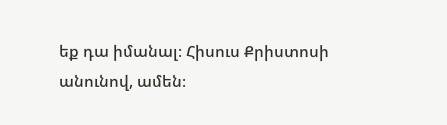եք դա իմանալ։ Հիսուս Քրիստոսի անունով, ամեն։